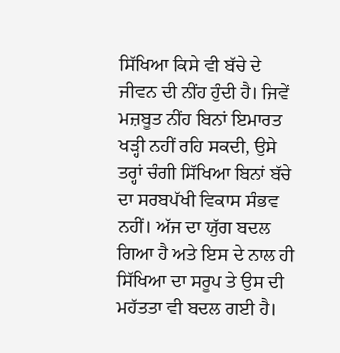ਸਿੱਖਿਆ ਕਿਸੇ ਵੀ ਬੱਚੇ ਦੇ ਜੀਵਨ ਦੀ ਨੀਂਹ ਹੁੰਦੀ ਹੈ। ਜਿਵੇਂ ਮਜ਼ਬੂਤ ਨੀਂਹ ਬਿਨਾਂ ਇਮਾਰਤ ਖੜ੍ਹੀ ਨਹੀਂ ਰਹਿ ਸਕਦੀ, ਉਸੇ ਤਰ੍ਹਾਂ ਚੰਗੀ ਸਿੱਖਿਆ ਬਿਨਾਂ ਬੱਚੇ ਦਾ ਸਰਬਪੱਖੀ ਵਿਕਾਸ ਸੰਭਵ ਨਹੀਂ। ਅੱਜ ਦਾ ਯੁੱਗ ਬਦਲ ਗਿਆ ਹੈ ਅਤੇ ਇਸ ਦੇ ਨਾਲ ਹੀ ਸਿੱਖਿਆ ਦਾ ਸਰੂਪ ਤੇ ਉਸ ਦੀ ਮਹੱਤਤਾ ਵੀ ਬਦਲ ਗਈ ਹੈ।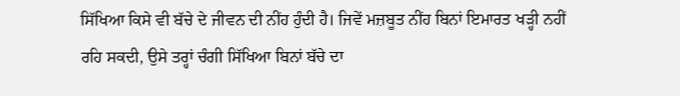ਸਿੱਖਿਆ ਕਿਸੇ ਵੀ ਬੱਚੇ ਦੇ ਜੀਵਨ ਦੀ ਨੀਂਹ ਹੁੰਦੀ ਹੈ। ਜਿਵੇਂ ਮਜ਼ਬੂਤ ਨੀਂਹ ਬਿਨਾਂ ਇਮਾਰਤ ਖੜ੍ਹੀ ਨਹੀਂ ਰਹਿ ਸਕਦੀ, ਉਸੇ ਤਰ੍ਹਾਂ ਚੰਗੀ ਸਿੱਖਿਆ ਬਿਨਾਂ ਬੱਚੇ ਦਾ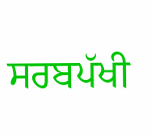ਸਰਬਪੱਖੀ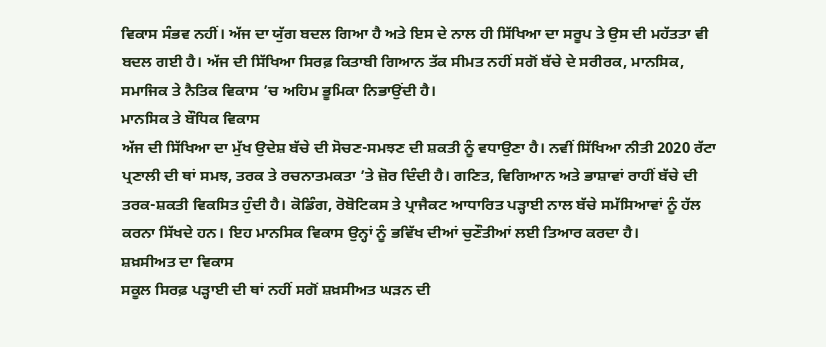ਵਿਕਾਸ ਸੰਭਵ ਨਹੀਂ। ਅੱਜ ਦਾ ਯੁੱਗ ਬਦਲ ਗਿਆ ਹੈ ਅਤੇ ਇਸ ਦੇ ਨਾਲ ਹੀ ਸਿੱਖਿਆ ਦਾ ਸਰੂਪ ਤੇ ਉਸ ਦੀ ਮਹੱਤਤਾ ਵੀ ਬਦਲ ਗਈ ਹੈ। ਅੱਜ ਦੀ ਸਿੱਖਿਆ ਸਿਰਫ਼ ਕਿਤਾਬੀ ਗਿਆਨ ਤੱਕ ਸੀਮਤ ਨਹੀਂ ਸਗੋਂ ਬੱਚੇ ਦੇ ਸਰੀਰਕ, ਮਾਨਸਿਕ, ਸਮਾਜਿਕ ਤੇ ਨੈਤਿਕ ਵਿਕਾਸ ’ਚ ਅਹਿਮ ਭੂਮਿਕਾ ਨਿਭਾਉਂਦੀ ਹੈ।
ਮਾਨਸਿਕ ਤੇ ਬੌਧਿਕ ਵਿਕਾਸ
ਅੱਜ ਦੀ ਸਿੱਖਿਆ ਦਾ ਮੁੱਖ ਉਦੇਸ਼ ਬੱਚੇ ਦੀ ਸੋਚਣ-ਸਮਝਣ ਦੀ ਸ਼ਕਤੀ ਨੂੰ ਵਧਾਉਣਾ ਹੈ। ਨਵੀਂ ਸਿੱਖਿਆ ਨੀਤੀ 2020 ਰੱਟਾ ਪ੍ਰਣਾਲੀ ਦੀ ਥਾਂ ਸਮਝ, ਤਰਕ ਤੇ ਰਚਨਾਤਮਕਤਾ ’ਤੇ ਜ਼ੋਰ ਦਿੰਦੀ ਹੈ। ਗਣਿਤ, ਵਿਗਿਆਨ ਅਤੇ ਭਾਸ਼ਾਵਾਂ ਰਾਹੀਂ ਬੱਚੇ ਦੀ ਤਰਕ-ਸ਼ਕਤੀ ਵਿਕਸਿਤ ਹੁੰਦੀ ਹੈ। ਕੋਡਿੰਗ, ਰੋਬੋਟਿਕਸ ਤੇ ਪ੍ਰਾਜੈਕਟ ਆਧਾਰਿਤ ਪੜ੍ਹਾਈ ਨਾਲ ਬੱਚੇ ਸਮੱਸਿਆਵਾਂ ਨੂੰ ਹੱਲ ਕਰਨਾ ਸਿੱਖਦੇ ਹਨ। ਇਹ ਮਾਨਸਿਕ ਵਿਕਾਸ ਉਨ੍ਹਾਂ ਨੂੰ ਭਵਿੱਖ ਦੀਆਂ ਚੁਣੌਤੀਆਂ ਲਈ ਤਿਆਰ ਕਰਦਾ ਹੈ।
ਸ਼ਖ਼ਸੀਅਤ ਦਾ ਵਿਕਾਸ
ਸਕੂਲ ਸਿਰਫ਼ ਪੜ੍ਹਾਈ ਦੀ ਥਾਂ ਨਹੀਂ ਸਗੋਂ ਸ਼ਖ਼ਸੀਅਤ ਘੜਨ ਦੀ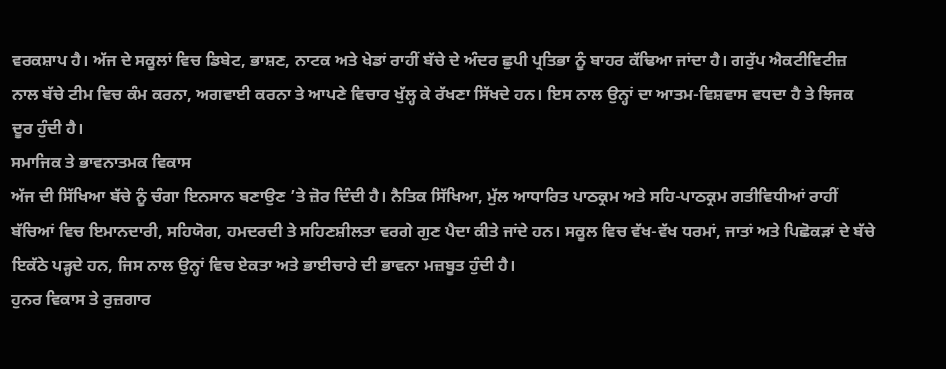ਵਰਕਸ਼ਾਪ ਹੈ। ਅੱਜ ਦੇ ਸਕੂਲਾਂ ਵਿਚ ਡਿਬੇਟ, ਭਾਸ਼ਣ, ਨਾਟਕ ਅਤੇ ਖੇਡਾਂ ਰਾਹੀਂ ਬੱਚੇ ਦੇ ਅੰਦਰ ਛੁਪੀ ਪ੍ਰਤਿਭਾ ਨੂੰ ਬਾਹਰ ਕੱਢਿਆ ਜਾਂਦਾ ਹੈ। ਗਰੁੱਪ ਐਕਟੀਵਿਟੀਜ਼ ਨਾਲ ਬੱਚੇ ਟੀਮ ਵਿਚ ਕੰਮ ਕਰਨਾ, ਅਗਵਾਈ ਕਰਨਾ ਤੇ ਆਪਣੇ ਵਿਚਾਰ ਖੁੱਲ੍ਹ ਕੇ ਰੱਖਣਾ ਸਿੱਖਦੇ ਹਨ। ਇਸ ਨਾਲ ਉਨ੍ਹਾਂ ਦਾ ਆਤਮ-ਵਿਸ਼ਵਾਸ ਵਧਦਾ ਹੈ ਤੇ ਝਿਜਕ ਦੂਰ ਹੁੰਦੀ ਹੈ।
ਸਮਾਜਿਕ ਤੇ ਭਾਵਨਾਤਮਕ ਵਿਕਾਸ
ਅੱਜ ਦੀ ਸਿੱਖਿਆ ਬੱਚੇ ਨੂੰ ਚੰਗਾ ਇਨਸਾਨ ਬਣਾਉਣ ’ਤੇ ਜ਼ੋਰ ਦਿੰਦੀ ਹੈ। ਨੈਤਿਕ ਸਿੱਖਿਆ, ਮੁੱਲ ਆਧਾਰਿਤ ਪਾਠਕ੍ਰਮ ਅਤੇ ਸਹਿ-ਪਾਠਕ੍ਰਮ ਗਤੀਵਿਧੀਆਂ ਰਾਹੀਂ ਬੱਚਿਆਂ ਵਿਚ ਇਮਾਨਦਾਰੀ, ਸਹਿਯੋਗ, ਹਮਦਰਦੀ ਤੇ ਸਹਿਣਸ਼ੀਲਤਾ ਵਰਗੇ ਗੁਣ ਪੈਦਾ ਕੀਤੇ ਜਾਂਦੇ ਹਨ। ਸਕੂਲ ਵਿਚ ਵੱਖ-ਵੱਖ ਧਰਮਾਂ, ਜਾਤਾਂ ਅਤੇ ਪਿਛੋਕੜਾਂ ਦੇ ਬੱਚੇ ਇਕੱਠੇ ਪੜ੍ਹਦੇ ਹਨ, ਜਿਸ ਨਾਲ ਉਨ੍ਹਾਂ ਵਿਚ ਏਕਤਾ ਅਤੇ ਭਾਈਚਾਰੇ ਦੀ ਭਾਵਨਾ ਮਜ਼ਬੂਤ ਹੁੰਦੀ ਹੈ।
ਹੁਨਰ ਵਿਕਾਸ ਤੇ ਰੁਜ਼ਗਾਰ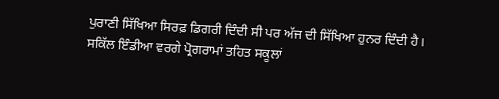ਪੁਰਾਣੀ ਸਿੱਖਿਆ ਸਿਰਫ਼ ਡਿਗਰੀ ਦਿੰਦੀ ਸੀ ਪਰ ਅੱਜ ਦੀ ਸਿੱਖਿਆ ਹੁਨਰ ਦਿੰਦੀ ਹੈ। ਸਕਿੱਲ ਇੰਡੀਆ ਵਰਗੇ ਪ੍ਰੋਗਰਾਮਾਂ ਤਹਿਤ ਸਕੂਲਾਂ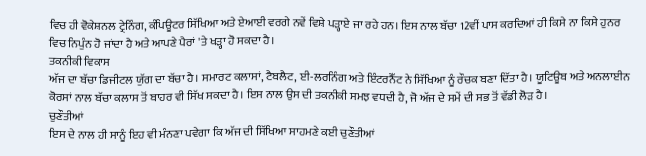ਵਿਚ ਹੀ ਵੋਕੇਸ਼ਨਲ ਟ੍ਰੇਨਿੰਗ, ਕੰਪਿਊਟਰ ਸਿੱਖਿਆ ਅਤੇ ਏਆਈ ਵਰਗੇ ਨਵੇਂ ਵਿਸ਼ੇ ਪੜ੍ਹਾਏ ਜਾ ਰਹੇ ਹਨ। ਇਸ ਨਾਲ ਬੱਚਾ 12ਵੀਂ ਪਾਸ ਕਰਦਿਆਂ ਹੀ ਕਿਸੇ ਨਾ ਕਿਸੇ ਹੁਨਰ ਵਿਚ ਨਿਪੁੰਨ ਹੋ ਜਾਂਦਾ ਹੈ ਅਤੇ ਆਪਣੇ ਪੈਰਾਂ 'ਤੇ ਖੜ੍ਹਾ ਹੋ ਸਕਦਾ ਹੈ।
ਤਕਨੀਕੀ ਵਿਕਾਸ
ਅੱਜ ਦਾ ਬੱਚਾ ਡਿਜੀਟਲ ਯੁੱਗ ਦਾ ਬੱਚਾ ਹੈ। ਸਮਾਰਟ ਕਲਾਸਾਂ, ਟੈਬਲੈਟ, ਈ-ਲਰਨਿੰਗ ਅਤੇ ਇੰਟਰਨੈੱਟ ਨੇ ਸਿੱਖਿਆ ਨੂੰ ਰੌਚਕ ਬਣਾ ਦਿੱਤਾ ਹੈ। ਯੂਟਿਊਬ ਅਤੇ ਅਨਲਾਈਨ ਕੋਰਸਾਂ ਨਾਲ ਬੱਚਾ ਕਲਾਸ ਤੋਂ ਬਾਹਰ ਵੀ ਸਿੱਖ ਸਕਦਾ ਹੈ। ਇਸ ਨਾਲ ਉਸ ਦੀ ਤਕਨੀਕੀ ਸਮਝ ਵਧਦੀ ਹੈ, ਜੋ ਅੱਜ ਦੇ ਸਮੇਂ ਦੀ ਸਭ ਤੋਂ ਵੱਡੀ ਲੋੜ ਹੈ।
ਚੁਣੌਤੀਆਂ
ਇਸ ਦੇ ਨਾਲ ਹੀ ਸਾਨੂੰ ਇਹ ਵੀ ਮੰਨਣਾ ਪਵੇਗਾ ਕਿ ਅੱਜ ਦੀ ਸਿੱਖਿਆ ਸਾਹਮਣੇ ਕਈ ਚੁਣੌਤੀਆਂ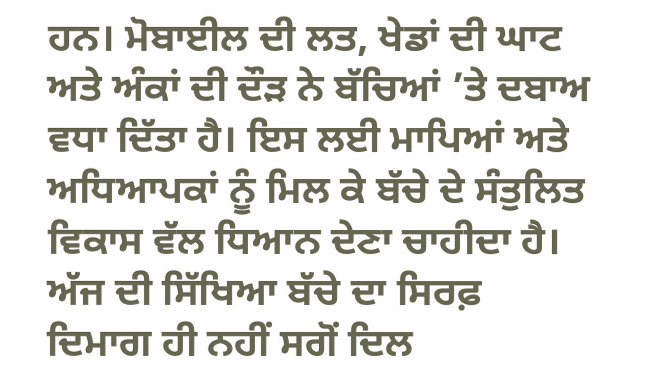ਹਨ। ਮੋਬਾਈਲ ਦੀ ਲਤ, ਖੇਡਾਂ ਦੀ ਘਾਟ ਅਤੇ ਅੰਕਾਂ ਦੀ ਦੌੜ ਨੇ ਬੱਚਿਆਂ ’ਤੇ ਦਬਾਅ ਵਧਾ ਦਿੱਤਾ ਹੈ। ਇਸ ਲਈ ਮਾਪਿਆਂ ਅਤੇ ਅਧਿਆਪਕਾਂ ਨੂੰ ਮਿਲ ਕੇ ਬੱਚੇ ਦੇ ਸੰਤੁਲਿਤ ਵਿਕਾਸ ਵੱਲ ਧਿਆਨ ਦੇਣਾ ਚਾਹੀਦਾ ਹੈ। ਅੱਜ ਦੀ ਸਿੱਖਿਆ ਬੱਚੇ ਦਾ ਸਿਰਫ਼ ਦਿਮਾਗ ਹੀ ਨਹੀਂ ਸਗੋਂ ਦਿਲ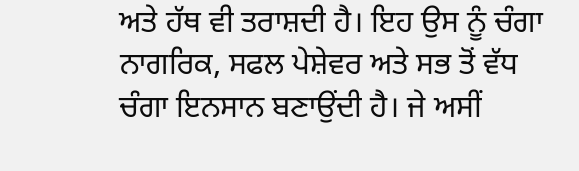ਅਤੇ ਹੱਥ ਵੀ ਤਰਾਸ਼ਦੀ ਹੈ। ਇਹ ਉਸ ਨੂੰ ਚੰਗਾ ਨਾਗਰਿਕ, ਸਫਲ ਪੇਸ਼ੇਵਰ ਅਤੇ ਸਭ ਤੋਂ ਵੱਧ ਚੰਗਾ ਇਨਸਾਨ ਬਣਾਉਂਦੀ ਹੈ। ਜੇ ਅਸੀਂ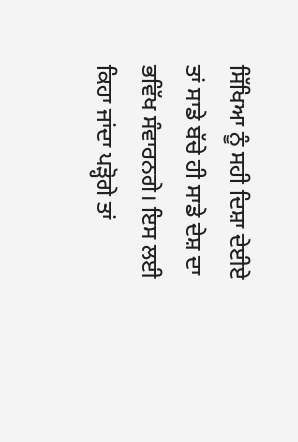ਸਿੱਖਿਆ ਨੂੰ ਸਹੀ ਦਿਸ਼ਾ ਦੇਈਏ ਤਾਂ ਸਾਡੇ ਬੱਚੇ ਹੀ ਸਾਡੇ ਦੇਸ਼ ਦਾ ਭਵਿੱਖ ਸੰਵਾਰਨਗੇ। ਇਸ ਲਈ ਕਿਹਾ ਜਾਂਦਾ ਪੜ੍ਹੋਗੇ ਤਾਂ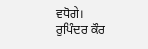ਵਧੋਗੇ।
ਰੁਪਿੰਦਰ ਕੌਰ